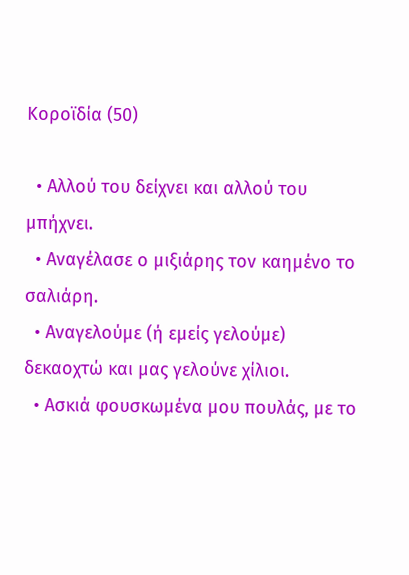Κοροϊδία (50)

  • Αλλού του δείχνει και αλλού του μπήχνει.
  • Αναγέλασε ο μιξιάρης τον καημένο το σαλιάρη.
  • Αναγελούμε (ή εμείς γελούμε) δεκαοχτώ και μας γελούνε χίλιοι.
  • Ασκιά φουσκωμένα μου πουλάς, με το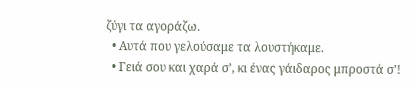ζύγι τα αγοράζω.
  • Αυτά που γελούσαμε τα λουστήκαμε.
  • Γειά σου και χαρά σ’, κι ένας γάιδαρος μπροστά σ’!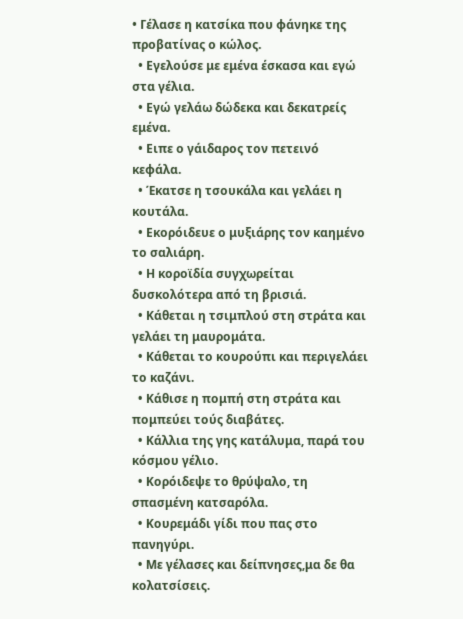• Γέλασε η κατσίκα που φάνηκε της προβατίνας ο κώλος.
  • Εγελούσε με εμένα έσκασα και εγώ στα γέλια.
  • Εγώ γελάω δώδεκα και δεκατρείς εμένα.
  • Ειπε ο γάιδαρος τον πετεινό κεφάλα.
  • Έκατσε η τσουκάλα και γελάει η κουτάλα.
  • Εκορόιδευε ο μυξιάρης τον καημένο το σαλιάρη.
  • Η κοροϊδία συγχωρείται δυσκολότερα από τη βρισιά.
  • Κάθεται η τσιμπλού στη στράτα και γελάει τη μαυρομάτα.
  • Κάθεται το κουρούπι και περιγελάει το καζάνι.
  • Κάθισε η πομπή στη στράτα και πομπεύει τούς διαβάτες.
  • Κάλλια της γης κατάλυμα, παρά του κόσμου γέλιο.
  • Κορόιδεψε το θρύψαλο, τη σπασμένη κατσαρόλα.
  • Κουρεμάδι γίδι που πας στο πανηγύρι.
  • Με γέλασες και δείπνησες,μα δε θα κολατσίσεις.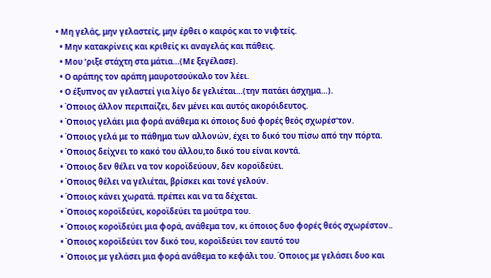• Μη γελάς, μην γελαστείς, μην έρθει ο καιρός και το νιφτείς.
  • Μην κατακρίνεις και κριθείς κι αναγελάς και πάθεις.
  • Μου ’ριξε στάχτη στα μάτια…(Με ξεγέλασε).
  • Ο αράπης τον αράπη μαυροτσούκαλο τον λέει.
  • Ο έξυπνος αν γελαστεί για λίγο δε γελιέται…(την πατάει άσχημα…).
  • Όποιος άλλον περιπαίζει, δεν μένει και αυτός ακορόιδευτος.
  • Όποιος γελάει μια φορά ανάθεμα κι όποιος δυό φορές θεός σχωρέσ'τον.
  • Όποιος γελά με το πάθημα των αλλονών, έχει το δικό του πίσω από την πόρτα.
  • Όποιος δείχνει το κακό του άλλου,το δικό του είναι κοντά.
  • Όποιος δεν θέλει να τον κοροϊδεύουν, δεν κοροϊδεύει.
  • Όποιος θέλει να γελιέται, βρίσκει και τονέ γελούν.
  • Όποιος κάνει χωρατά. πρέπει και να τα δέχεται.
  • Όποιος κοροϊδεύει, κοροϊδεύει τα μούτρα του.
  • Όποιος κοροϊδεύει μια φορά, ανάθεμα τον, κι όποιος δυο φορές θεός σχωρέστον..
  • Όποιος κοροϊδεύει τον δικό του, κοροϊδεύει τον εαυτό του
  • Όποιος με γελάσει μια φορά ανάθεμα το κεφάλι του. Όποιος με γελάσει δυο και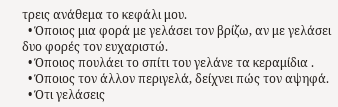τρεις ανάθεμα το κεφάλι μου.
  • Όποιος μια φορά με γελάσει τον βρίζω, αν με γελάσει δυο φορές τον ευχαριστώ.
  • Όποιος πουλάει το σπίτι του γελάνε τα κεραμίδια .
  • Όποιος τον άλλον περιγελά, δείχνει πώς τον αψηφά.
  • Ότι γελάσεις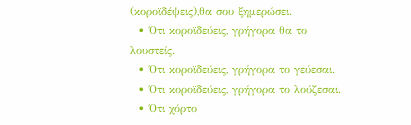(κοροϊδέψεις),θα σου ξημερώσει.
  • Ότι κοροϊδεύεις, γρήγορα θα το λουστείς.
  • Ότι κοροϊδεύεις, γρήγορα το γεύεσαι.
  • Ότι κοροϊδεύεις, γρήγορα το λούζεσαι.
  • Ότι χόρτο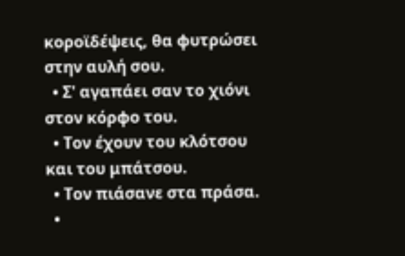κοροϊδέψεις, θα φυτρώσει στην αυλή σου.
  • Σ' αγαπάει σαν το χιόνι στον κόρφο του.
  • Τον έχουν του κλότσου και του μπάτσου.
  • Τον πιάσανε στα πράσα.
  •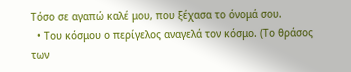Τόσο σε αγαπώ καλέ μου, που ξέχασα το όνομά σου.
  • Του κόσμου ο περίγελος αναγελά τον κόσμο. (Το θράσος των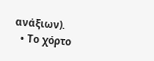ανάξιων).
  • Το χόρτο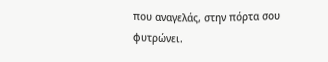που αναγελάς, στην πόρτα σου φυτρώνει.